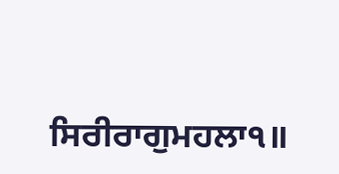ਸਿਰੀਰਾਗੁਮਹਲਾ੧॥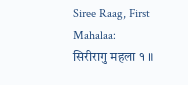Siree Raag, First Mahalaa:
सिरीरागु महला १ ॥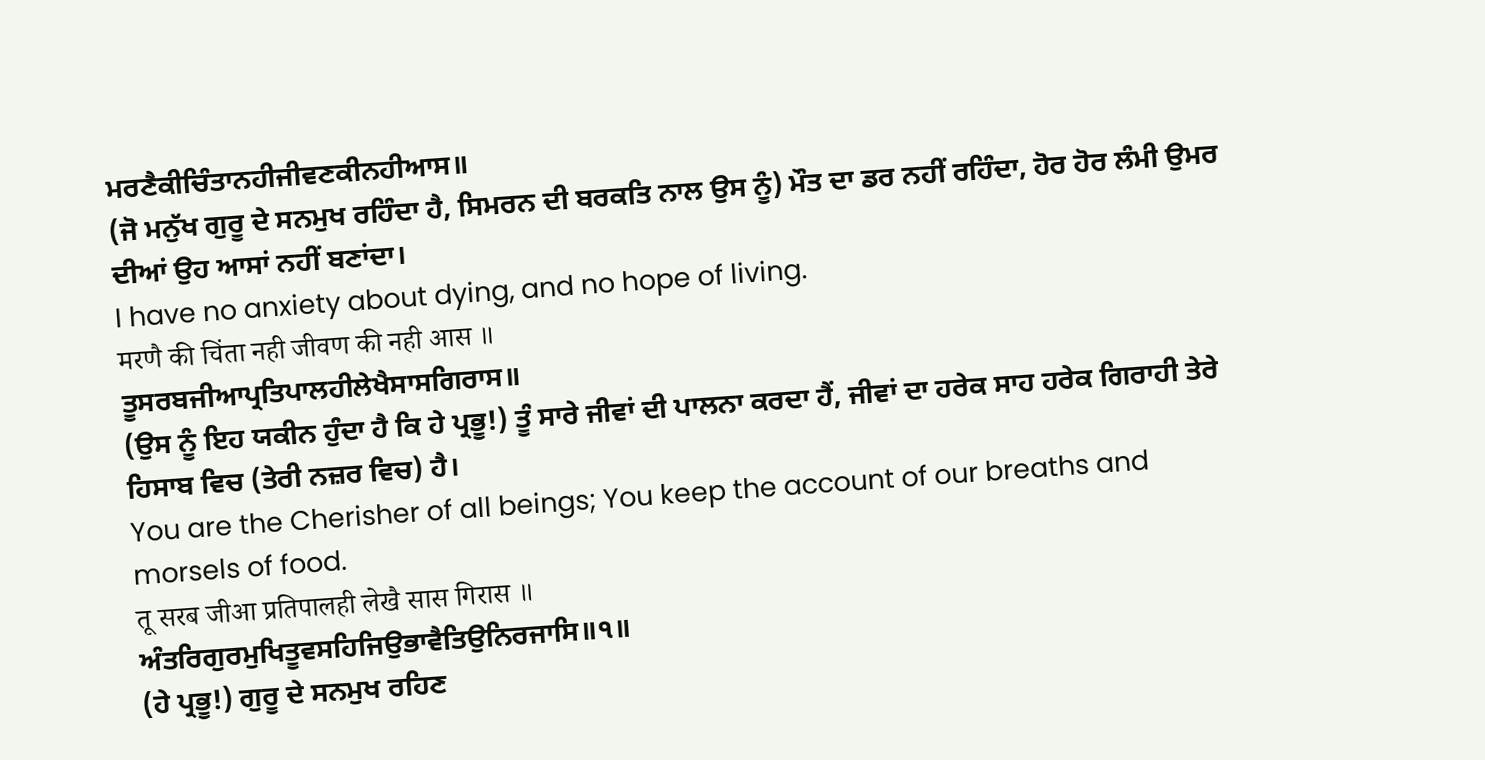ਮਰਣੈਕੀਚਿੰਤਾਨਹੀਜੀਵਣਕੀਨਹੀਆਸ॥
(ਜੋ ਮਨੁੱਖ ਗੁਰੂ ਦੇ ਸਨਮੁਖ ਰਹਿੰਦਾ ਹੈ, ਸਿਮਰਨ ਦੀ ਬਰਕਤਿ ਨਾਲ ਉਸ ਨੂੰ) ਮੌਤ ਦਾ ਡਰ ਨਹੀਂ ਰਹਿੰਦਾ, ਹੋਰ ਹੋਰ ਲੰਮੀ ਉਮਰ ਦੀਆਂ ਉਹ ਆਸਾਂ ਨਹੀਂ ਬਣਾਂਦਾ।
I have no anxiety about dying, and no hope of living.
मरणै की चिंता नही जीवण की नही आस ॥
ਤੂਸਰਬਜੀਆਪ੍ਰਤਿਪਾਲਹੀਲੇਖੈਸਾਸਗਿਰਾਸ॥
(ਉਸ ਨੂੰ ਇਹ ਯਕੀਨ ਹੁੰਦਾ ਹੈ ਕਿ ਹੇ ਪ੍ਰਭੂ!) ਤੂੰ ਸਾਰੇ ਜੀਵਾਂ ਦੀ ਪਾਲਨਾ ਕਰਦਾ ਹੈਂ, ਜੀਵਾਂ ਦਾ ਹਰੇਕ ਸਾਹ ਹਰੇਕ ਗਿਰਾਹੀ ਤੇਰੇ ਹਿਸਾਬ ਵਿਚ (ਤੇਰੀ ਨਜ਼ਰ ਵਿਚ) ਹੈ।
You are the Cherisher of all beings; You keep the account of our breaths and morsels of food.
तू सरब जीआ प्रतिपालही लेखै सास गिरास ॥
ਅੰਤਰਿਗੁਰਮੁਖਿਤੂਵਸਹਿਜਿਉਭਾਵੈਤਿਉਨਿਰਜਾਸਿ॥੧॥
(ਹੇ ਪ੍ਰਭੂ!) ਗੁਰੂ ਦੇ ਸਨਮੁਖ ਰਹਿਣ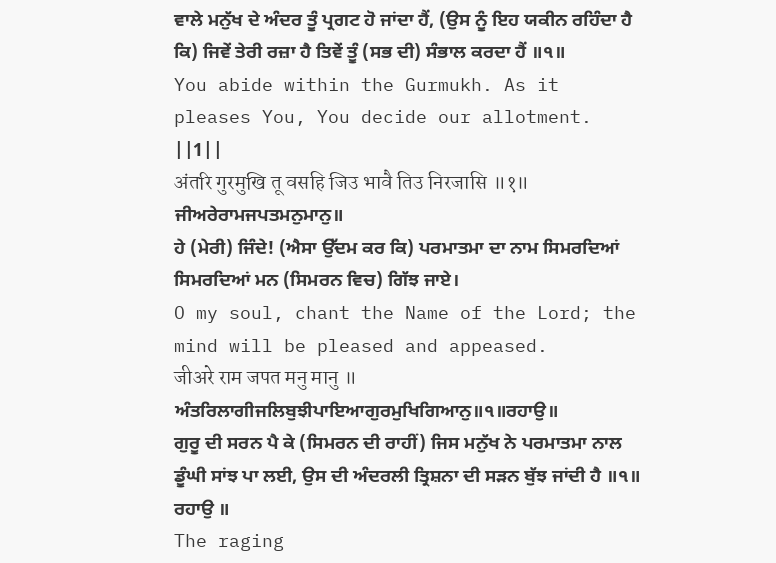ਵਾਲੇ ਮਨੁੱਖ ਦੇ ਅੰਦਰ ਤੂੰ ਪ੍ਰਗਟ ਹੋ ਜਾਂਦਾ ਹੈਂ, (ਉਸ ਨੂੰ ਇਹ ਯਕੀਨ ਰਹਿੰਦਾ ਹੈ ਕਿ) ਜਿਵੇਂ ਤੇਰੀ ਰਜ਼ਾ ਹੈ ਤਿਵੇਂ ਤੂੰ (ਸਭ ਦੀ) ਸੰਭਾਲ ਕਰਦਾ ਹੈਂ ॥੧॥
You abide within the Gurmukh. As it pleases You, You decide our allotment. ||1||
अंतरि गुरमुखि तू वसहि जिउ भावै तिउ निरजासि ॥१॥
ਜੀਅਰੇਰਾਮਜਪਤਮਨੁਮਾਨੁ॥
ਹੇ (ਮੇਰੀ) ਜਿੰਦੇ! (ਐਸਾ ਉੱਦਮ ਕਰ ਕਿ) ਪਰਮਾਤਮਾ ਦਾ ਨਾਮ ਸਿਮਰਦਿਆਂ ਸਿਮਰਦਿਆਂ ਮਨ (ਸਿਮਰਨ ਵਿਚ) ਗਿੱਝ ਜਾਏ।
O my soul, chant the Name of the Lord; the mind will be pleased and appeased.
जीअरे राम जपत मनु मानु ॥
ਅੰਤਰਿਲਾਗੀਜਲਿਬੁਝੀਪਾਇਆਗੁਰਮੁਖਿਗਿਆਨੁ॥੧॥ਰਹਾਉ॥
ਗੁਰੂ ਦੀ ਸਰਨ ਪੈ ਕੇ (ਸਿਮਰਨ ਦੀ ਰਾਹੀਂ) ਜਿਸ ਮਨੁੱਖ ਨੇ ਪਰਮਾਤਮਾ ਨਾਲ ਡੂੰਘੀ ਸਾਂਝ ਪਾ ਲਈ, ਉਸ ਦੀ ਅੰਦਰਲੀ ਤ੍ਰਿਸ਼ਨਾ ਦੀ ਸੜਨ ਬੁੱਝ ਜਾਂਦੀ ਹੈ ॥੧॥ ਰਹਾਉ ॥
The raging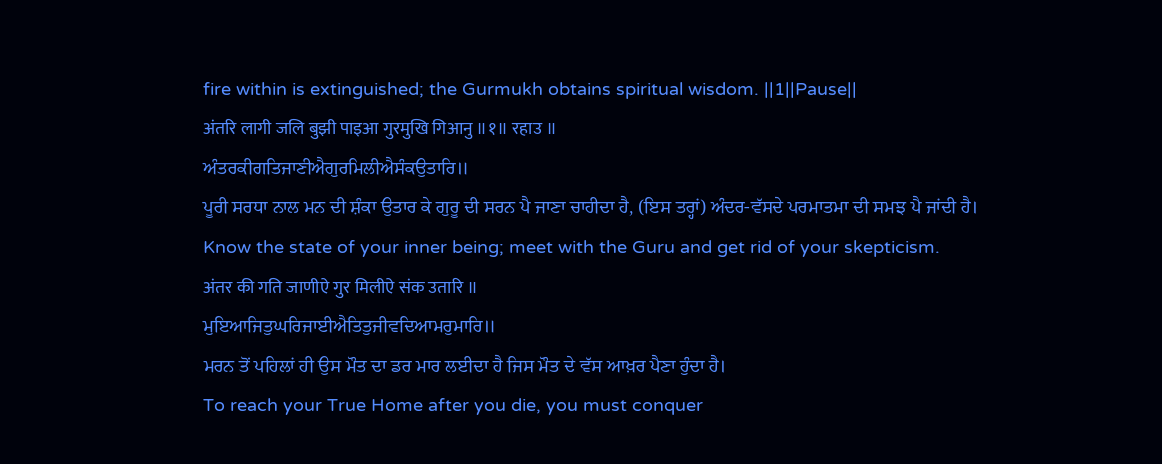fire within is extinguished; the Gurmukh obtains spiritual wisdom. ||1||Pause||
अंतरि लागी जलि बुझी पाइआ गुरमुखि गिआनु ॥१॥ रहाउ ॥
ਅੰਤਰਕੀਗਤਿਜਾਣੀਐਗੁਰਮਿਲੀਐਸੰਕਉਤਾਰਿ॥
ਪੂਰੀ ਸਰਧਾ ਨਾਲ ਮਨ ਦੀ ਸ਼ੰਕਾ ਉਤਾਰ ਕੇ ਗੁਰੂ ਦੀ ਸਰਨ ਪੈ ਜਾਣਾ ਚਾਹੀਦਾ ਹੈ, (ਇਸ ਤਰ੍ਹਾਂ) ਅੰਦਰ-ਵੱਸਦੇ ਪਰਮਾਤਮਾ ਦੀ ਸਮਝ ਪੈ ਜਾਂਦੀ ਹੈ।
Know the state of your inner being; meet with the Guru and get rid of your skepticism.
अंतर की गति जाणीऐ गुर मिलीऐ संक उतारि ॥
ਮੁਇਆਜਿਤੁਘਰਿਜਾਈਐਤਿਤੁਜੀਵਦਿਆਮਰੁਮਾਰਿ॥
ਮਰਨ ਤੋਂ ਪਹਿਲਾਂ ਹੀ ਉਸ ਮੌਤ ਦਾ ਡਰ ਮਾਰ ਲਈਦਾ ਹੈ ਜਿਸ ਮੌਤ ਦੇ ਵੱਸ ਆਖ਼ਰ ਪੈਣਾ ਹੁੰਦਾ ਹੈ।
To reach your True Home after you die, you must conquer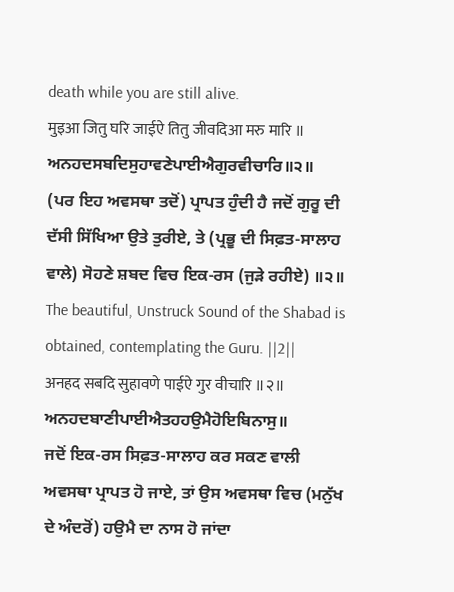death while you are still alive.
मुइआ जितु घरि जाईऐ तितु जीवदिआ मरु मारि ॥
ਅਨਹਦਸਬਦਿਸੁਹਾਵਣੇਪਾਈਐਗੁਰਵੀਚਾਰਿ॥੨॥
(ਪਰ ਇਹ ਅਵਸਥਾ ਤਦੋਂ) ਪ੍ਰਾਪਤ ਹੁੰਦੀ ਹੈ ਜਦੋਂ ਗੁਰੂ ਦੀ ਦੱਸੀ ਸਿੱਖਿਆ ਉਤੇ ਤੁਰੀਏ, ਤੇ (ਪ੍ਰਭੂ ਦੀ ਸਿਫ਼ਤ-ਸਾਲਾਹ ਵਾਲੇ) ਸੋਹਣੇ ਸ਼ਬਦ ਵਿਚ ਇਕ-ਰਸ (ਜੁੜੇ ਰਹੀਏ) ॥੨॥
The beautiful, Unstruck Sound of the Shabad is obtained, contemplating the Guru. ||2||
अनहद सबदि सुहावणे पाईऐ गुर वीचारि ॥२॥
ਅਨਹਦਬਾਣੀਪਾਈਐਤਹਹਉਮੈਹੋਇਬਿਨਾਸੁ॥
ਜਦੋਂ ਇਕ-ਰਸ ਸਿਫ਼ਤ-ਸਾਲਾਹ ਕਰ ਸਕਣ ਵਾਲੀ ਅਵਸਥਾ ਪ੍ਰਾਪਤ ਹੋ ਜਾਏ, ਤਾਂ ਉਸ ਅਵਸਥਾ ਵਿਚ (ਮਨੁੱਖ ਦੇ ਅੰਦਰੋਂ) ਹਉਮੈ ਦਾ ਨਾਸ ਹੋ ਜਾਂਦਾ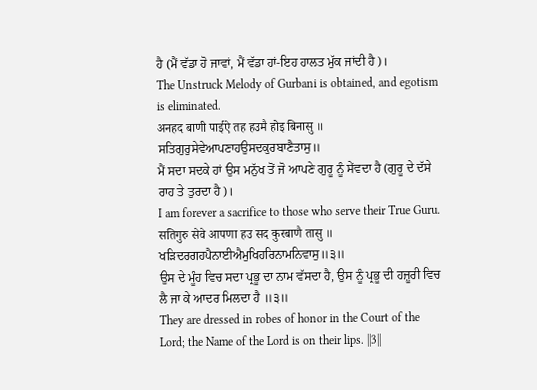ਹੈ (ਮੈਂ ਵੱਡਾ ਹੋ ਜਾਵਾਂ, ਮੈਂ ਵੱਡਾ ਹਾਂ-ਇਹ ਹਾਲਤ ਮੁੱਕ ਜਾਂਦੀ ਹੈ)।
The Unstruck Melody of Gurbani is obtained, and egotism is eliminated.
अनहद बाणी पाईऐ तह हउमै होइ बिनासु ॥
ਸਤਿਗੁਰੁਸੇਵੇਆਪਣਾਹਉਸਦਕੁਰਬਾਣੈਤਾਸੁ॥
ਮੈਂ ਸਦਾ ਸਦਕੇ ਹਾਂ ਉਸ ਮਨੁੱਖ ਤੋਂ ਜੋ ਆਪਣੇ ਗੁਰੂ ਨੂੰ ਸੇਂਵਦਾ ਹੈ (ਗੁਰੂ ਦੇ ਦੱਸੇ ਰਾਹ ਤੇ ਤੁਰਦਾ ਹੈ)।
I am forever a sacrifice to those who serve their True Guru.
सतिगुरु सेवे आपणा हउ सद कुरबाणै तासु ॥
ਖੜਿਦਰਗਹਪੈਨਾਈਐਮੁਖਿਹਰਿਨਾਮਨਿਵਾਸੁ॥੩॥
ਉਸ ਦੇ ਮੂੰਹ ਵਿਚ ਸਦਾ ਪ੍ਰਭੂ ਦਾ ਨਾਮ ਵੱਸਦਾ ਹੈ, ਉਸ ਨੂੰ ਪ੍ਰਭੂ ਦੀ ਹਜ਼ੂਰੀ ਵਿਚ ਲੈ ਜਾ ਕੇ ਆਦਰ ਮਿਲਦਾ ਹੈ ॥੩॥
They are dressed in robes of honor in the Court of the Lord; the Name of the Lord is on their lips. ||3||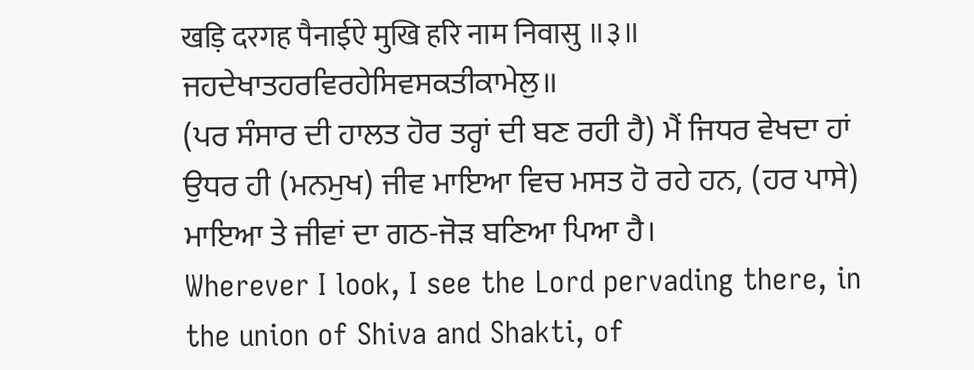खड़ि दरगह पैनाईऐ मुखि हरि नाम निवासु ॥३॥
ਜਹਦੇਖਾਤਹਰਵਿਰਹੇਸਿਵਸਕਤੀਕਾਮੇਲੁ॥
(ਪਰ ਸੰਸਾਰ ਦੀ ਹਾਲਤ ਹੋਰ ਤਰ੍ਹਾਂ ਦੀ ਬਣ ਰਹੀ ਹੈ) ਮੈਂ ਜਿਧਰ ਵੇਖਦਾ ਹਾਂ ਉਧਰ ਹੀ (ਮਨਮੁਖ) ਜੀਵ ਮਾਇਆ ਵਿਚ ਮਸਤ ਹੋ ਰਹੇ ਹਨ, (ਹਰ ਪਾਸੇ) ਮਾਇਆ ਤੇ ਜੀਵਾਂ ਦਾ ਗਠ-ਜੋੜ ਬਣਿਆ ਪਿਆ ਹੈ।
Wherever I look, I see the Lord pervading there, in the union of Shiva and Shakti, of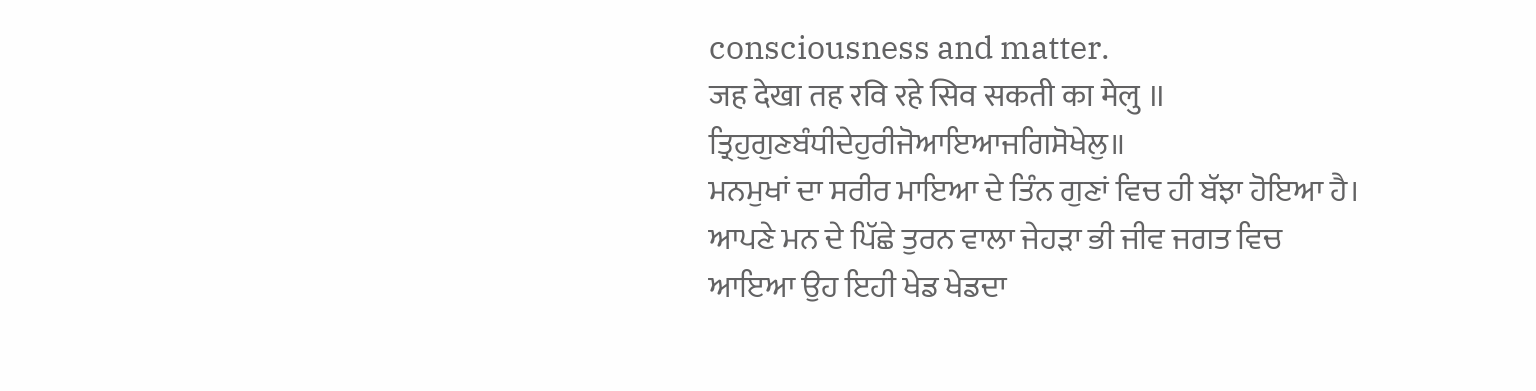consciousness and matter.
जह देखा तह रवि रहे सिव सकती का मेलु ॥
ਤ੍ਰਿਹੁਗੁਣਬੰਧੀਦੇਹੁਰੀਜੋਆਇਆਜਗਿਸੋਖੇਲੁ॥
ਮਨਮੁਖਾਂ ਦਾ ਸਰੀਰ ਮਾਇਆ ਦੇ ਤਿੰਨ ਗੁਣਾਂ ਵਿਚ ਹੀ ਬੱਝਾ ਹੋਇਆ ਹੈ। ਆਪਣੇ ਮਨ ਦੇ ਪਿੱਛੇ ਤੁਰਨ ਵਾਲਾ ਜੇਹੜਾ ਭੀ ਜੀਵ ਜਗਤ ਵਿਚ ਆਇਆ ਉਹ ਇਹੀ ਖੇਡ ਖੇਡਦਾ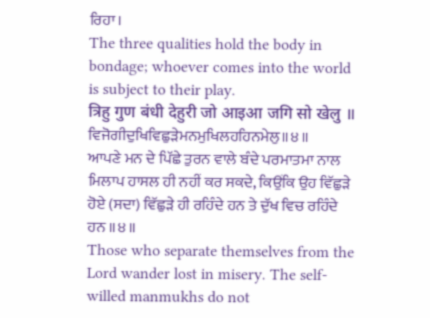ਰਿਹਾ।
The three qualities hold the body in bondage; whoever comes into the world is subject to their play.
त्रिहु गुण बंधी देहुरी जो आइआ जगि सो खेलु ॥
ਵਿਜੋਗੀਦੁਖਿਵਿਛੁੜੇਮਨਮੁਖਿਲਹਹਿਨਮੇਲੁ॥੪॥
ਆਪਣੇ ਮਨ ਦੇ ਪਿੱਛੇ ਤੁਰਨ ਵਾਲੇ ਬੰਦੇ ਪਰਮਾਤਮਾ ਨਾਲ ਮਿਲਾਪ ਹਾਸਲ ਹੀ ਨਹੀਂ ਕਰ ਸਕਦੇ, ਕਿਉਂਕਿ ਉਹ ਵਿੱਛੁੜੇ ਹੋਏ (ਸਦਾ) ਵਿੱਛੁੜੇ ਹੀ ਰਹਿੰਦੇ ਹਨ ਤੇ ਦੁੱਖ ਵਿਚ ਰਹਿੰਦੇ ਹਨ ॥੪॥
Those who separate themselves from the Lord wander lost in misery. The self-willed manmukhs do not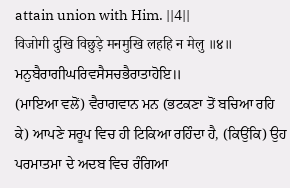attain union with Him. ||4||
विजोगी दुखि विछुड़े मनमुखि लहहि न मेलु ॥४॥
ਮਨੁਬੈਰਾਗੀਘਰਿਵਸੈਸਚਭੈਰਾਤਾਹੋਇ॥
(ਮਾਇਆ ਵਲੋਂ) ਵੈਰਾਗਵਾਨ ਮਨ (ਭਟਕਣਾ ਤੋਂ ਬਚਿਆ ਰਹਿ ਕੇ) ਆਪਣੇ ਸਰੂਪ ਵਿਚ ਹੀ ਟਿਕਿਆ ਰਹਿੰਦਾ ਹੈ, (ਕਿਉਂਕਿ) ਉਹ ਪਰਮਾਤਮਾ ਦੇ ਅਦਬ ਵਿਚ ਰੰਗਿਆ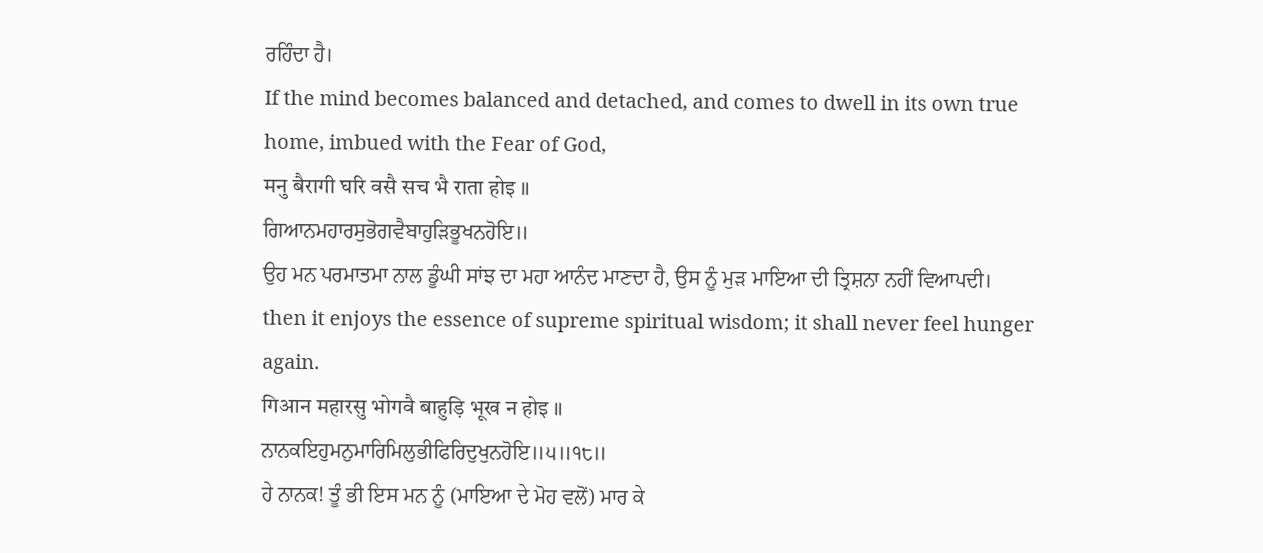ਰਹਿੰਦਾ ਹੈ।
If the mind becomes balanced and detached, and comes to dwell in its own true home, imbued with the Fear of God,
मनु बैरागी घरि वसै सच भै राता होइ ॥
ਗਿਆਨਮਹਾਰਸੁਭੋਗਵੈਬਾਹੁੜਿਭੂਖਨਹੋਇ॥
ਉਹ ਮਨ ਪਰਮਾਤਮਾ ਨਾਲ ਡੂੰਘੀ ਸਾਂਝ ਦਾ ਮਹਾ ਆਨੰਦ ਮਾਣਦਾ ਹੈ, ਉਸ ਨੂੰ ਮੁੜ ਮਾਇਆ ਦੀ ਤ੍ਰਿਸ਼ਨਾ ਨਹੀਂ ਵਿਆਪਦੀ।
then it enjoys the essence of supreme spiritual wisdom; it shall never feel hunger again.
गिआन महारसु भोगवै बाहुड़ि भूख न होइ ॥
ਨਾਨਕਇਹੁਮਨੁਮਾਰਿਮਿਲੁਭੀਫਿਰਿਦੁਖੁਨਹੋਇ॥੫॥੧੮॥
ਹੇ ਨਾਨਕ! ਤੂੰ ਭੀ ਇਸ ਮਨ ਨੂੰ (ਮਾਇਆ ਦੇ ਮੋਹ ਵਲੋਂ) ਮਾਰ ਕੇ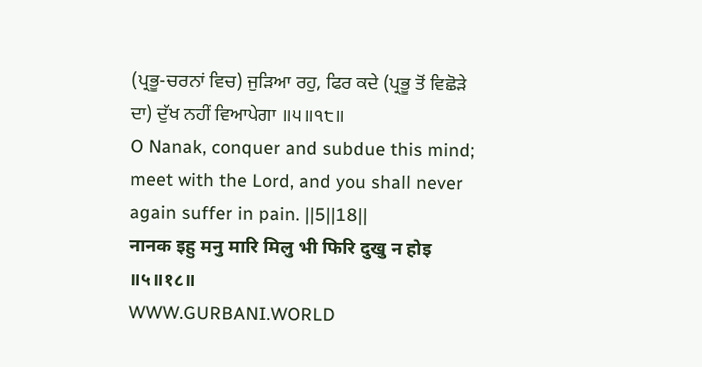(ਪ੍ਰਭੂ-ਚਰਨਾਂ ਵਿਚ) ਜੁੜਿਆ ਰਹੁ, ਫਿਰ ਕਦੇ (ਪ੍ਰਭੂ ਤੋਂ ਵਿਛੋੜੇ ਦਾ) ਦੁੱਖ ਨਹੀਂ ਵਿਆਪੇਗਾ ॥੫॥੧੮॥
O Nanak, conquer and subdue this mind; meet with the Lord, and you shall never again suffer in pain. ||5||18||
नानक इहु मनु मारि मिलु भी फिरि दुखु न होइ ॥५॥१८॥
WWW.GURBANI.WORLD